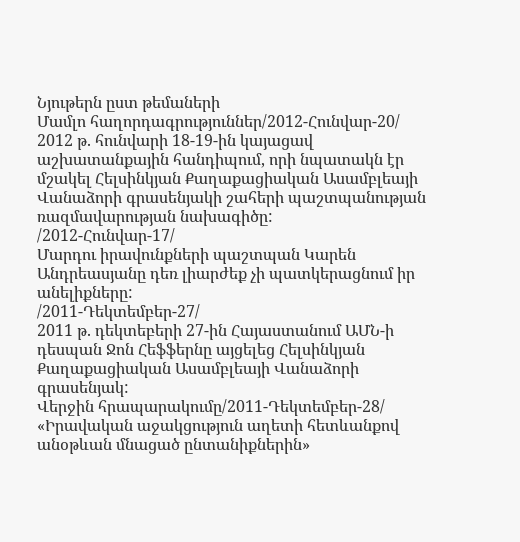Նյութերն ըստ թեմաների
Մամլո հաղորդագրություններ/2012-Հունվար-20/
2012 թ. հունվարի 18-19-ին կայացավ աշխատանքային հանդիպում, որի նպատակն էր մշակել Հելսինկյան Քաղաքացիական Ասամբլեայի Վանաձորի գրասենյակի շահերի պաշտպանության ռազմավարության նախագիծը:
/2012-Հունվար-17/
Մարդու իրավունքների պաշտպան Կարեն Անդրեասյանը դեռ լիարժեք չի պատկերացնում իր անելիքները:
/2011-Դեկտեմբեր-27/
2011 թ. դեկտեբերի 27-ին Հայաստանում ԱՄՆ-ի դեսպան Ջոն Հեֆֆերնը այցելեց Հելսինկյան Քաղաքացիական Ասամբլեայի Վանաձորի գրասենյակ:
Վերջին հրապարակումը/2011-Դեկտեմբեր-28/
«Իրավական աջակցություն աղետի հետևանքով անօթևան մնացած ընտանիքներին»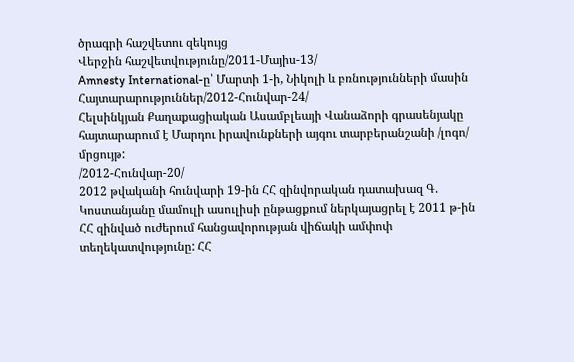ծրագրի հաշվետու զեկույց
Վերջին հաշվետվությունը/2011-Մայիս-13/
Amnesty International-ը՝ Մարտի 1-ի, Նիկոլի և բռնությունների մասին
Հայտարարություններ/2012-Հունվար-24/
Հելսինկյան Քաղաքացիական Ասամբլեայի Վանաձորի գրասենյակը հայտարարում է Մարդու իրավունքների այգու տարբերանշանի /լոգո/ մրցույթ:
/2012-Հունվար-20/
2012 թվականի հունվարի 19-ին ՀՀ զինվորական դատախազ Գ. Կոստանյանը մամուլի ասուլիսի ընթացքում ներկայացրել է 2011 թ-ին ՀՀ զինված ուժերում հանցավորության վիճակի ամփոփ տեղեկատվությունը: ՀՀ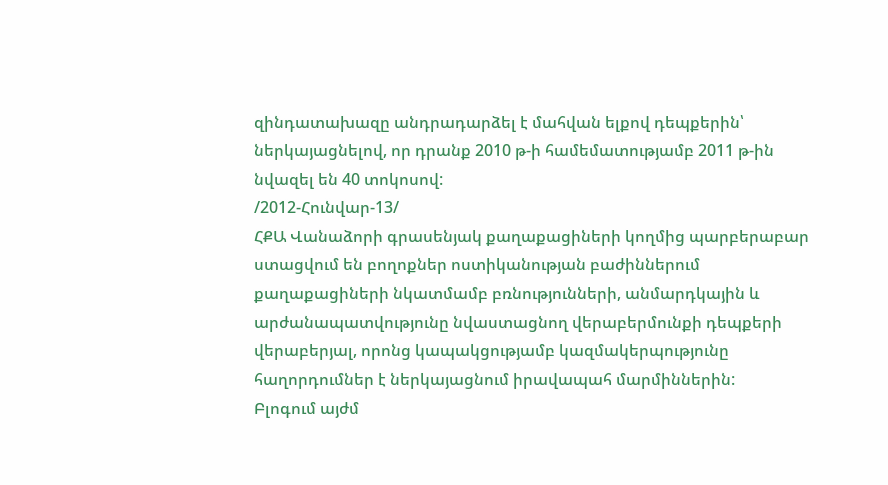զինդատախազը անդրադարձել է մահվան ելքով դեպքերին՝ ներկայացնելով, որ դրանք 2010 թ-ի համեմատությամբ 2011 թ-ին նվազել են 40 տոկոսով:
/2012-Հունվար-13/
ՀՔԱ Վանաձորի գրասենյակ քաղաքացիների կողմից պարբերաբար ստացվում են բողոքներ ոստիկանության բաժիններում քաղաքացիների նկատմամբ բռնությունների, անմարդկային և արժանապատվությունը նվաստացնող վերաբերմունքի դեպքերի վերաբերյալ, որոնց կապակցությամբ կազմակերպությունը հաղորդումներ է ներկայացնում իրավապահ մարմիններին:
Բլոգում այժմ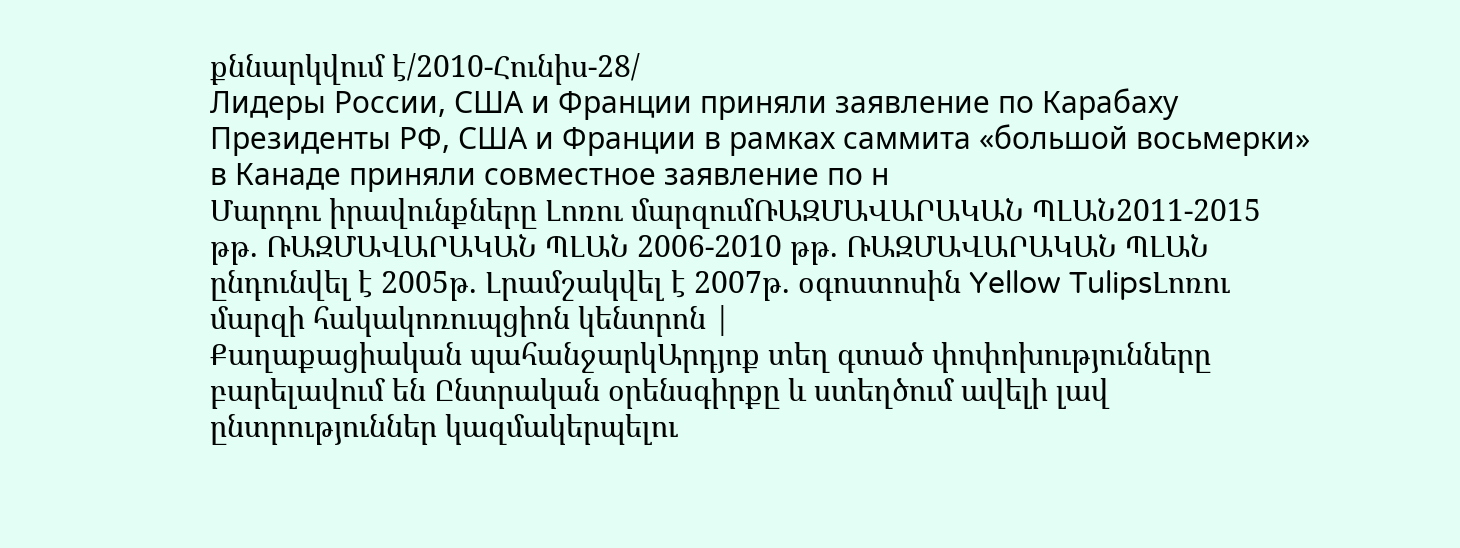քննարկվում է/2010-Հունիս-28/
Лидеры России, США и Франции приняли заявление по Карабаху
Президенты РФ, США и Франции в рамках саммита «большой восьмерки» в Канаде приняли совместное заявление по н
Մարդու իրավունքները Լոռու մարզումՌԱԶՄԱՎԱՐԱԿԱՆ ՊԼԱՆ2011-2015 թթ. ՌԱԶՄԱՎԱՐԱԿԱՆ ՊԼԱՆ 2006-2010 թթ. ՌԱԶՄԱՎԱՐԱԿԱՆ ՊԼԱՆ ընդունվել է 2005թ. Լրամշակվել է 2007թ. օգոստոսին Yellow TulipsԼոռու մարզի հակակոռուպցիոն կենտրոն |
Քաղաքացիական պահանջարկԱրդյոք տեղ գտած փոփոխությունները բարելավում են Ընտրական օրենսգիրքը և ստեղծում ավելի լավ ընտրություններ կազմակերպելու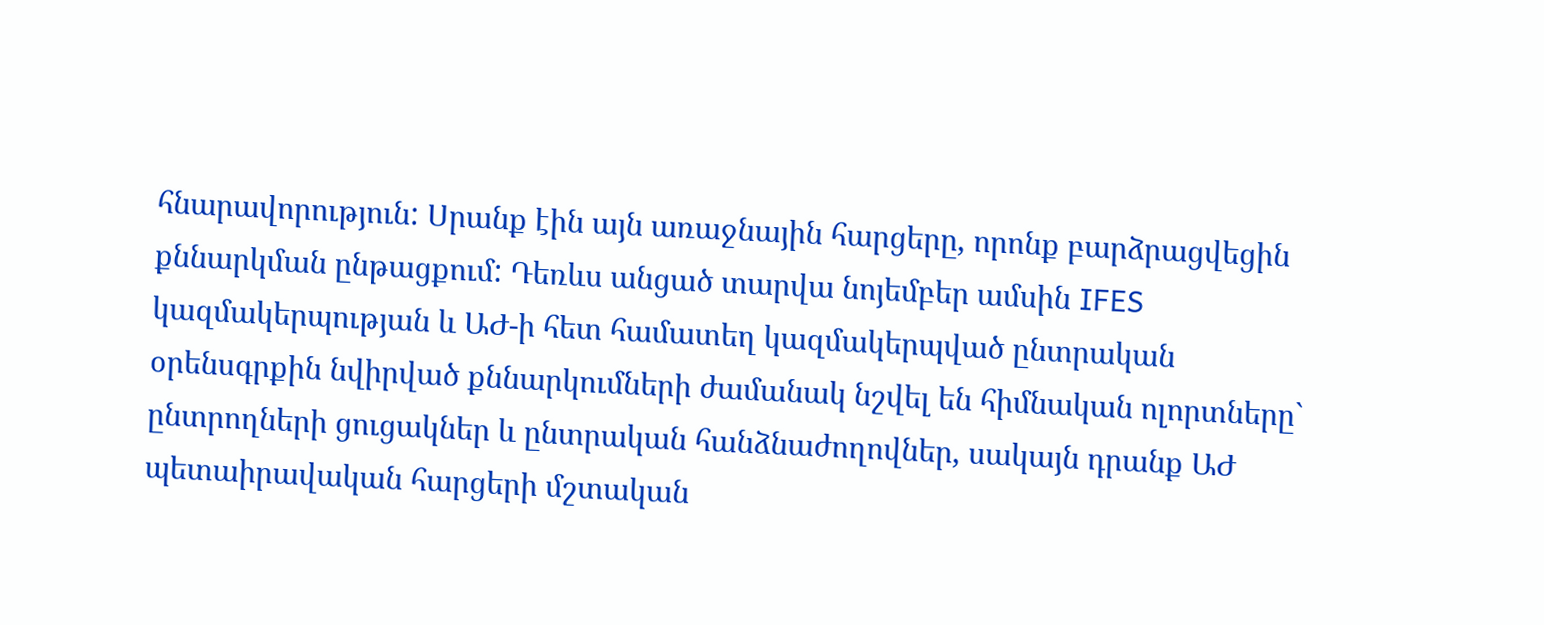հնարավորություն: Սրանք էին այն առաջնային հարցերը, որոնք բարձրացվեցին քննարկման ընթացքում: Դեռևս անցած տարվա նոյեմբեր ամսին IFES կազմակերպության և ԱԺ-ի հետ համատեղ կազմակերպված ընտրական օրենսգրքին նվիրված քննարկումների ժամանակ նշվել են հիմնական ոլորտները` ընտրողների ցուցակներ և ընտրական հանձնաժողովներ, սակայն դրանք ԱԺ պետաիրավական հարցերի մշտական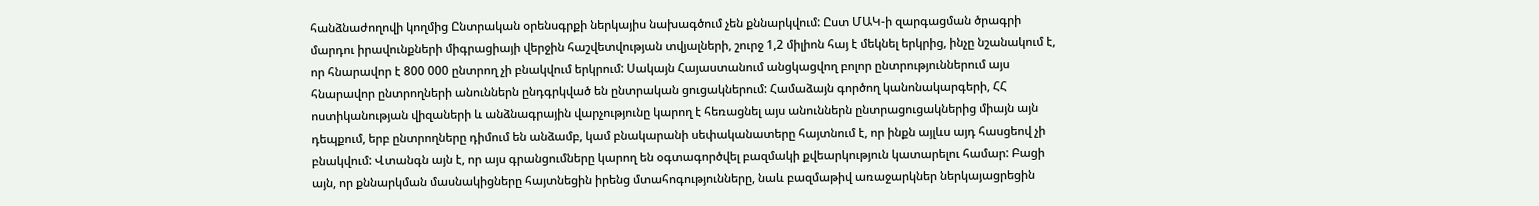հանձնաժողովի կողմից Ընտրական օրենսգրքի ներկայիս նախագծում չեն քննարկվում: Ըստ ՄԱԿ-ի զարգացման ծրագրի մարդու իրավունքների միգրացիայի վերջին հաշվետվության տվյալների, շուրջ 1,2 միլիոն հայ է մեկնել երկրից, ինչը նշանակում է, որ հնարավոր է 800 000 ընտրող չի բնակվում երկրում: Սակայն Հայաստանում անցկացվող բոլոր ընտրություններում այս հնարավոր ընտրողների անուններն ընդգրկված են ընտրական ցուցակներում: Համաձայն գործող կանոնակարգերի, ՀՀ ոստիկանության վիզաների և անձնագրային վարչությունը կարող է հեռացնել այս անուններն ընտրացուցակներից միայն այն դեպքում, երբ ընտրողները դիմում են անձամբ, կամ բնակարանի սեփականատերը հայտնում է, որ ինքն այլևս այդ հասցեով չի բնակվում: Վտանգն այն է, որ այս գրանցումները կարող են օգտագործվել բազմակի քվեարկություն կատարելու համար: Բացի այն, որ քննարկման մասնակիցները հայտնեցին իրենց մտահոգությունները, նաև բազմաթիվ առաջարկներ ներկայացրեցին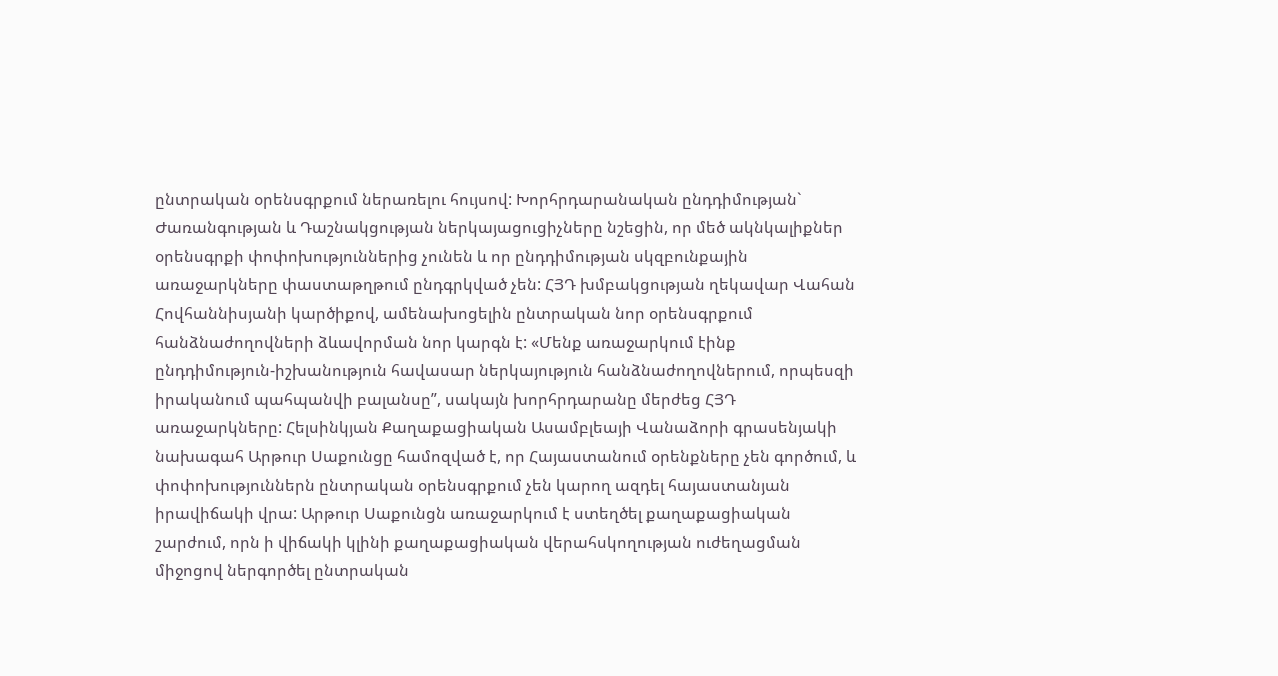ընտրական օրենսգրքում ներառելու հույսով: Խորհրդարանական ընդդիմության` Ժառանգության և Դաշնակցության ներկայացուցիչները նշեցին, որ մեծ ակնկալիքներ օրենսգրքի փոփոխություններից չունեն և որ ընդդիմության սկզբունքային առաջարկները փաստաթղթում ընդգրկված չեն: ՀՅԴ խմբակցության ղեկավար Վահան Հովհաննիսյանի կարծիքով, ամենախոցելին ընտրական նոր օրենսգրքում հանձնաժողովների ձևավորման նոր կարգն է: «Մենք առաջարկում էինք ընդդիմություն-իշխանություն հավասար ներկայություն հանձնաժողովներում, որպեսզի իրականում պահպանվի բալանսը”, սակայն խորհրդարանը մերժեց ՀՅԴ առաջարկները: Հելսինկյան Քաղաքացիական Ասամբլեայի Վանաձորի գրասենյակի նախագահ Արթուր Սաքունցը համոզված է, որ Հայաստանում օրենքները չեն գործում, և փոփոխություններն ընտրական օրենսգրքում չեն կարող ազդել հայաստանյան իրավիճակի վրա: Արթուր Սաքունցն առաջարկում է ստեղծել քաղաքացիական շարժում, որն ի վիճակի կլինի քաղաքացիական վերահսկողության ուժեղացման միջոցով ներգործել ընտրական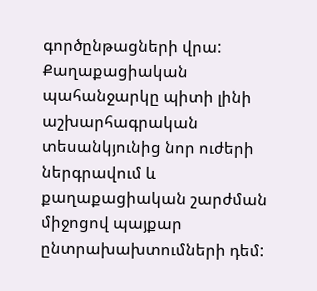գործընթացների վրա: Քաղաքացիական պահանջարկը պիտի լինի աշխարհագրական տեսանկյունից նոր ուժերի ներգրավում և քաղաքացիական շարժման միջոցով պայքար ընտրախախտումների դեմ: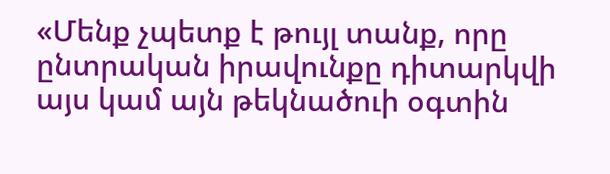«Մենք չպետք է թույլ տանք, որը ընտրական իրավունքը դիտարկվի այս կամ այն թեկնածուի օգտին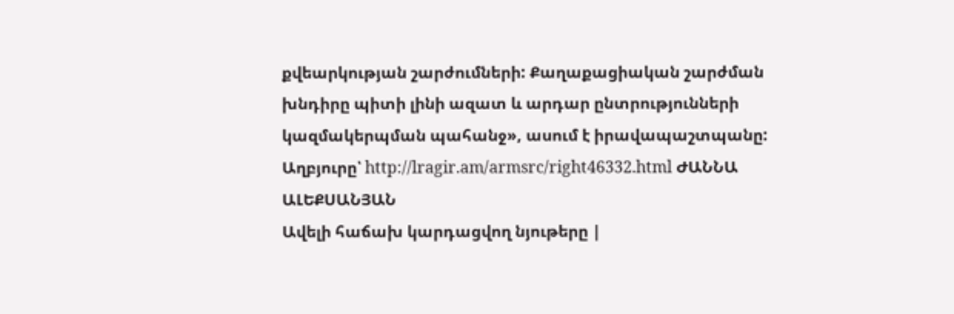քվեարկության շարժումների: Քաղաքացիական շարժման խնդիրը պիտի լինի ազատ և արդար ընտրությունների կազմակերպման պահանջ», ասում է իրավապաշտպանը: Աղբյուրը՝ http://lragir.am/armsrc/right46332.html ԺԱՆՆԱ ԱԼԵՔՍԱՆՅԱՆ
Ավելի հաճախ կարդացվող նյութերը |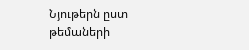Նյութերն ըստ թեմաների